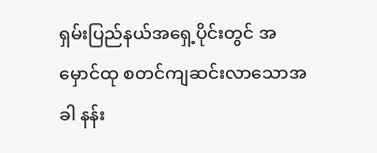ရှမ်းပြည်နယ်အရှေ့ပိုင်းတွင် အမှောင်ထု စတင်ကျဆင်းလာသောအခါ နန်း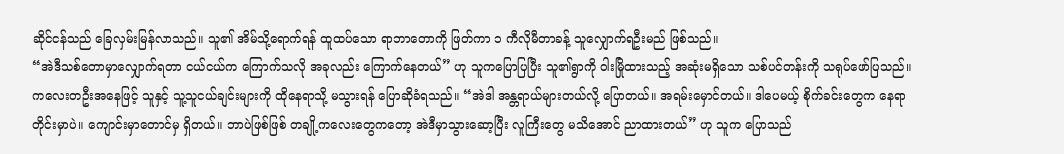ဆိုင်ငန်သည် ခြေလှမ်းမြန်လာသည်။ သူ၏ အိမ်သို့ရောက်ရန် ထူထပ်သော ရာဘာတောကို ဖြတ်ကာ ၁ ကီလိုမီတာခန့် သူလျှောက်ရဦးမည် ဖြစ်သည်။
“အဲဒီသစ်တောမှာလျှောက်ရတာ ငယ်ငယ်က ကြောက်သလို အခုလည်း ကြောက်နေတယ်” ဟု သူကပြောပြပြီး သူ၏ရွာကို ဝါးမြိုထားသည့် အဆုံးမရှိသော သစ်ပင်တန်းကို သရုပ်ဖော်ပြသည်။
ကလေးတဦးအနေဖြင့် သူနှင့် သူ့သူငယ်ချင်းများကို ထိုနေရာသို့ မသွားရန် ပြောဆိုခံရသည်။ “အဲဒါ အန္တရာယ်များတယ်လို့ ပြောတယ်။ အရမ်းမှောင်တယ်။ ဒါပေမယ့် စိုက်ခင်းတွေက နေရာတိုင်းမှာပဲ။ ကျောင်းမှာတောင်မှ ရှိတယ်။ ဘာပဲဖြစ်ဖြစ် တချို့ကလေးတွေကတော့ အဲဒီမှာသွားဆော့ပြီး လူကြီးတွေ မသိအောင် ညာထားတယ်” ဟု သူက ပြောသည်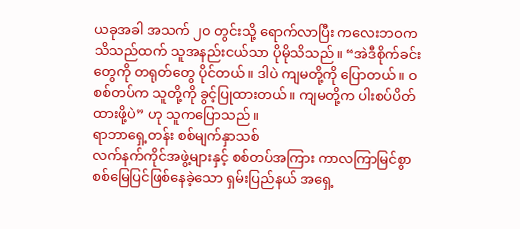ယခုအခါ အသက် ၂၀ တွင်းသို့ ရောက်လာပြီး ကလေးဘဝက သိသည်ထက် သူအနည်းငယ်သာ ပိုမိုသိသည်။ “အဲဒီစိုက်ခင်းတွေကို တရုတ်တွေ ပိုင်တယ်။ ဒါပဲ ကျမတို့ကို ပြောတယ်။ ဝ စစ်တပ်က သူတို့ကို ခွင့်ပြုထားတယ်။ ကျမတို့က ပါးစပ်ပိတ်ထားဖို့ပဲ” ဟု သူကပြောသည်။
ရာဘာရှေ့တန်း စစ်မျက်နှာသစ်
လက်နက်ကိုင်အဖွဲ့များနှင့် စစ်တပ်အကြား ကာလကြာမြင်စွာ စစ်မြေပြင်ဖြစ်နေခဲ့သော ရှမ်းပြည်နယ် အရှေ့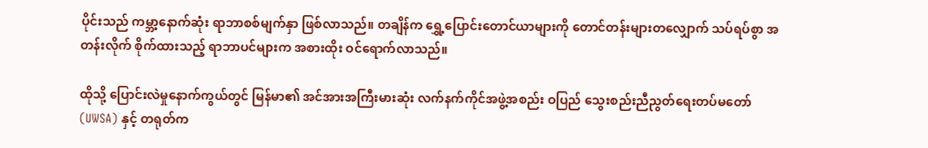ပိုင်းသည် ကမ္ဘာ့နောက်ဆုံး ရာဘာစစ်မျက်နှာ ဖြစ်လာသည်။ တချိန်က ရွှေ့ပြောင်းတောင်ယာများကို တောင်တန်းများတလျှောက် သပ်ရပ်စွာ အတန်းလိုက် စိုက်ထားသည့် ရာဘာပင်များက အစားထိုး ဝင်ရောက်လာသည်။

ထိုသို့ ပြောင်းလဲမှုနောက်ကွယ်တွင် မြန်မာ၏ အင်အားအကြီးမားဆုံး လက်နက်ကိုင်အဖွဲ့အစည်း ဝပြည် သွေးစည်းညီညွတ်ရေးတပ်မတော် (UWSA) နှင့် တရုတ်က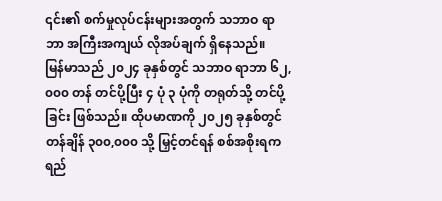၎င်း၏ စက်မှုလုပ်ငန်းများအတွက် သဘာဝ ရာဘာ အကြီးအကျယ် လိုအပ်ချက် ရှိနေသည်။
မြန်မာသည် ၂၀၂၄ ခုနှစ်တွင် သဘာဝ ရာဘာ ၆၂,၀၀၀ တန် တင်ပို့ပြီး ၄ ပုံ ၃ ပုံကို တရုတ်သို့ တင်ပို့ခြင်း ဖြစ်သည်။ ထိုပမာဏကို ၂၀၂၅ ခုနှစ်တွင် တန်ချိန် ၃၀၀,၀၀၀ သို့ မြှင့်တင်ရန် စစ်အစိုးရက ရည်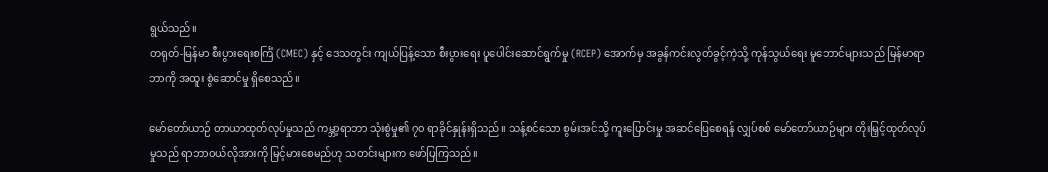ရွယ်သည်။
တရုတ်-မြန်မာ စီးပွားရေးစင်္ကြံ (CMEC) နှင့် ဒေသတွင်း ကျယ်ပြန့်သော စီးပွားရေး ပူပေါင်းဆောင်ရွက်မှု (RCEP) အောက်မှ အခွန်ကင်းလွတ်ခွင့်ကဲ့သို့ ကုန်သွယ်ရေး မူဘောင်များသည် မြန်မာရာဘာကို အထူး စွဲဆောင်မှု ရှိစေသည်။

မော်တော်ယာဉ် တာယာထုတ်လုပ်မှုသည် ကမ္ဘာ့ရာဘာ သုံးစွဲမှု၏ ၇၀ ရာခိုင်နှုန်းရှိသည်။ သန့်စင်သော စွမ်းအင်သို့ ကူးပြောင်းမှု အဆင်ပြေစေရန် လျှပ်စစ် မော်တော်ယာဉ်များ တိုးမြှင့်ထုတ်လုပ်မှုသည် ရာဘာဝယ်လိုအားကို မြင့်မားစေမည်ဟု သတင်းများက ဖော်ပြကြသည်။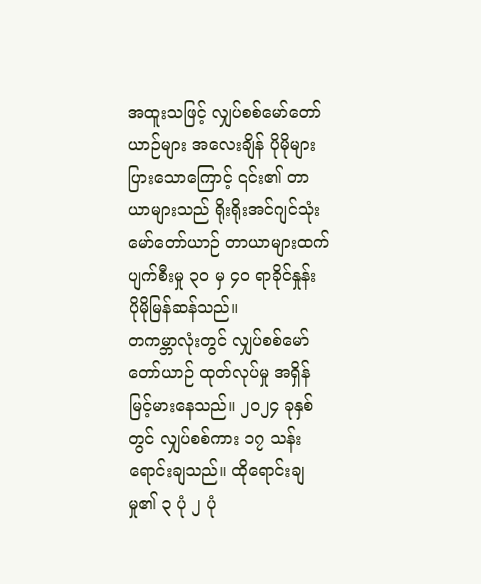အထူးသဖြင့် လျှပ်စစ်မော်တော်ယာဉ်များ အလေးချိန် ပိုမိုများပြားသောကြောင့် ၎င်း၏ တာယာများသည် ရိုးရိုးအင်ဂျင်သုံး မော်တော်ယာဉ် တာယာများထက် ပျက်စီးမှု ၃၀ မှ ၄၀ ရာခိုင်နှုန်း ပိုမိုမြန်ဆန်သည်။
တကမ္ဘာလုံးတွင် လျှပ်စစ်မော်တော်ယာဉ် ထုတ်လုပ်မှု အရှိန်မြင့်မားနေသည်။ ၂၀၂၄ ခုနှစ်တွင် လျှပ်စစ်ကား ၁၇ သန်း ရောင်းချသည်။ ထိုရောင်းချမှု၏ ၃ ပုံ ၂ ပုံ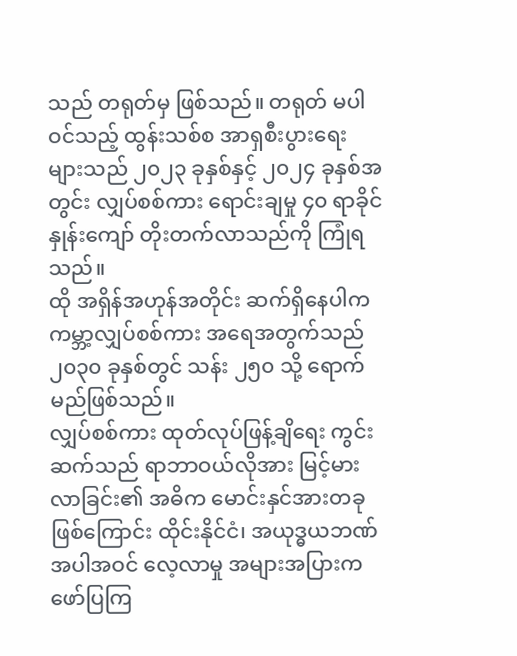သည် တရုတ်မှ ဖြစ်သည်။ တရုတ် မပါဝင်သည့် ထွန်းသစ်စ အာရှစီးပွားရေးများသည် ၂၀၂၃ ခုနှစ်နှင့် ၂၀၂၄ ခုနှစ်အတွင်း လျှပ်စစ်ကား ရောင်းချမှု ၄၀ ရာခိုင်နှုန်းကျော် တိုးတက်လာသည်ကို ကြုံရသည်။
ထို အရှိန်အဟုန်အတိုင်း ဆက်ရှိနေပါက ကမ္ဘာ့လျှပ်စစ်ကား အရေအတွက်သည် ၂၀၃၀ ခုနှစ်တွင် သန်း ၂၅၀ သို့ ရောက်မည်ဖြစ်သည်။
လျှပ်စစ်ကား ထုတ်လုပ်ဖြန့်ချိရေး ကွင်းဆက်သည် ရာဘာဝယ်လိုအား မြင့်မားလာခြင်း၏ အဓိက မောင်းနှင်အားတခုဖြစ်ကြောင်း ထိုင်းနိုင်ငံ၊ အယုဒ္ဓယဘဏ် အပါအဝင် လေ့လာမှု အများအပြားက ဖော်ပြကြ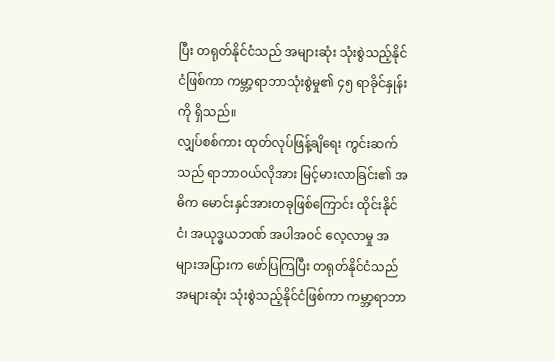ပြီး တရုတ်နိုင်ငံသည် အများဆုံး သုံးစွဲသည့်နိုင်ငံဖြစ်ကာ ကမ္ဘာ့ရာဘာသုံးစွဲမှု၏ ၄၅ ရာခိုင်နှုန်းကို ရှိသည်။
လျှပ်စစ်ကား ထုတ်လုပ်ဖြန့်ချိရေး ကွင်းဆက်သည် ရာဘာဝယ်လိုအား မြင့်မားလာခြင်း၏ အဓိက မောင်းနှင်အားတခုဖြစ်ကြောင်း ထိုင်းနိုင်ငံ၊ အယုဒ္ဓယဘဏ် အပါအဝင် လေ့လာမှု အများအပြားက ဖော်ပြကြပြီး တရုတ်နိုင်ငံသည် အများဆုံး သုံးစွဲသည့်နိုင်ငံဖြစ်ကာ ကမ္ဘာ့ရာဘာ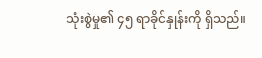သုံးစွဲမှု၏ ၄၅ ရာခိုင်နှုန်းကို ရှိသည်။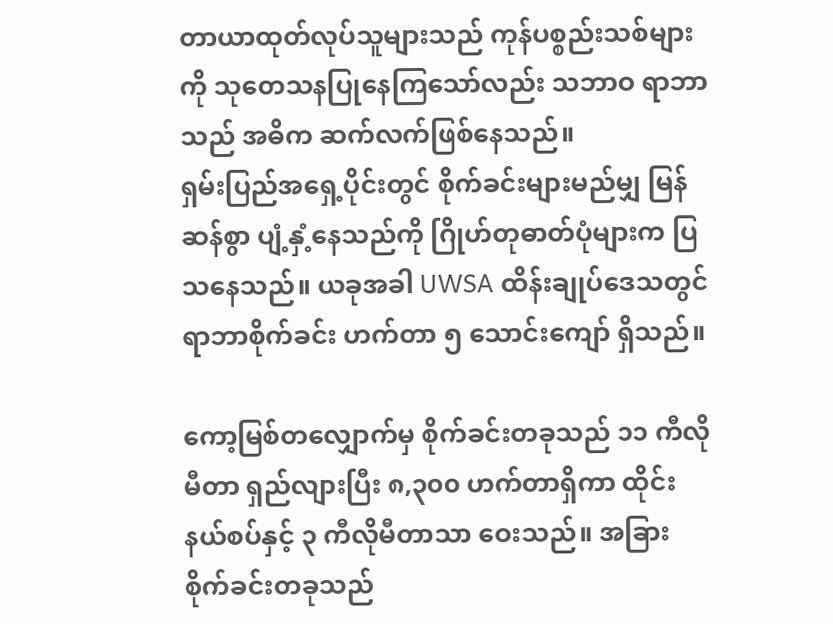တာယာထုတ်လုပ်သူများသည် ကုန်ပစ္စည်းသစ်များကို သုတေသနပြုနေကြသော်လည်း သဘာဝ ရာဘာသည် အဓိက ဆက်လက်ဖြစ်နေသည်။
ရှမ်းပြည်အရှေ့ပိုင်းတွင် စိုက်ခင်းများမည်မျှ မြန်ဆန်စွာ ပျံ့နှံ့နေသည်ကို ဂြိုဟ်တုဓာတ်ပုံများက ပြသနေသည်။ ယခုအခါ UWSA ထိန်းချုပ်ဒေသတွင် ရာဘာစိုက်ခင်း ဟက်တာ ၅ သောင်းကျော် ရှိသည်။

ကော့မြစ်တလျှောက်မှ စိုက်ခင်းတခုသည် ၁၁ ကီလိုမီတာ ရှည်လျားပြီး ၈,၃၀၀ ဟက်တာရှိကာ ထိုင်းနယ်စပ်နှင့် ၃ ကီလိုမီတာသာ ဝေးသည်။ အခြားစိုက်ခင်းတခုသည်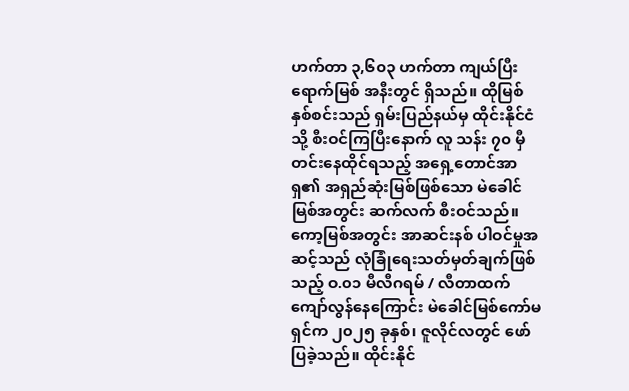ဟက်တာ ၃,၆၀၃ ဟက်တာ ကျယ်ပြီး ရောက်မြစ် အနီးတွင် ရှိသည်။ ထိုမြစ် နှစ်စင်းသည် ရှမ်းပြည်နယ်မှ ထိုင်းနိုင်ငံသို့ စီးဝင်ကြပြီးနောက် လူ သန်း ၇၀ မှီတင်းနေထိုင်ရသည့် အရှေ့တောင်အာရှ၏ အရှည်ဆုံးမြစ်ဖြစ်သော မဲခေါင်မြစ်အတွင်း ဆက်လက် စီးဝင်သည်။
ကော့မြစ်အတွင်း အာဆင်းနစ် ပါဝင်မှုအဆင့်သည် လုံခြုံရေးသတ်မှတ်ချက်ဖြစ်သည့် ဝ.၀၁ မီလီဂရမ် / လီတာထက် ကျော်လွန်နေကြောင်း မဲခေါင်မြစ်ကော်မရှင်က ၂၀၂၅ ခုနှစ်၊ ဇူလိုင်လတွင် ဖော်ပြခဲ့သည်။ ထိုင်းနိုင်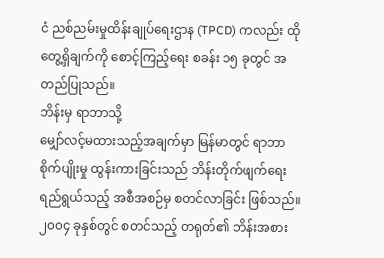ငံ ညစ်ညမ်းမှုထိန်းချုပ်ရေးဌာန (TPCD) ကလည်း ထိုတွေ့ရှိချက်ကို စောင့်ကြည့်ရေး စခန်း ၁၅ ခုတွင် အတည်ပြုသည်။
ဘိန်းမှ ရာဘာသို့
မျှော်လင့်မထားသည့်အချက်မှာ မြန်မာတွင် ရာဘာစိုက်ပျိုးမှု ထွန်းကားခြင်းသည် ဘိန်းတိုက်ဖျက်ရေး ရည်ရွယ်သည့် အစီအစဉ်မှ စတင်လာခြင်း ဖြစ်သည်။ ၂၀၀၄ ခုနှစ်တွင် စတင်သည့် တရုတ်၏ ဘိန်းအစား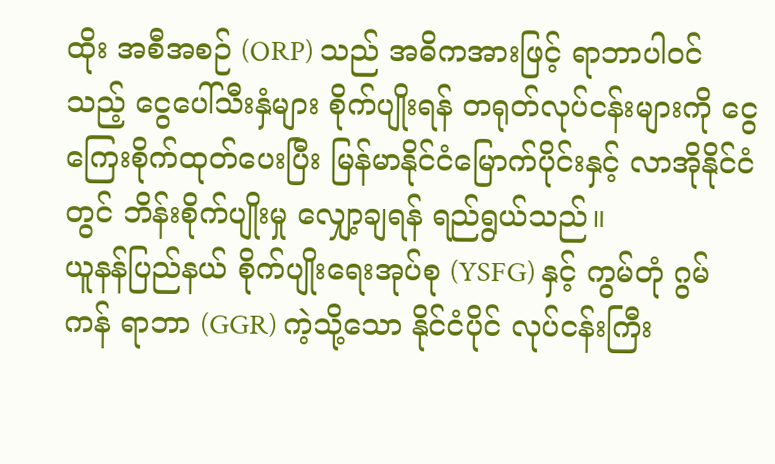ထိုး အစီအစဉ် (ORP) သည် အဓိကအားဖြင့် ရာဘာပါဝင်သည့် ငွေပေါ်သီးနှံများ စိုက်ပျိုးရန် တရုတ်လုပ်ငန်းများကို ငွေကြေးစိုက်ထုတ်ပေးပြီး မြန်မာနိုင်ငံမြောက်ပိုင်းနှင့် လာအိုနိုင်ငံတွင် ဘိန်းစိုက်ပျိုးမှု လျှော့ချရန် ရည်ရွယ်သည်။
ယူနန်ပြည်နယ် စိုက်ပျိုးရေးအုပ်စု (YSFG) နှင့် ကွမ်တုံ ဂွမ်ကန် ရာဘာ (GGR) ကဲ့သို့သော နိုင်ငံပိုင် လုပ်ငန်းကြီး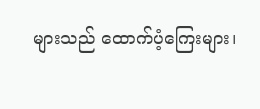များသည် ထောက်ပံ့ကြေးများ၊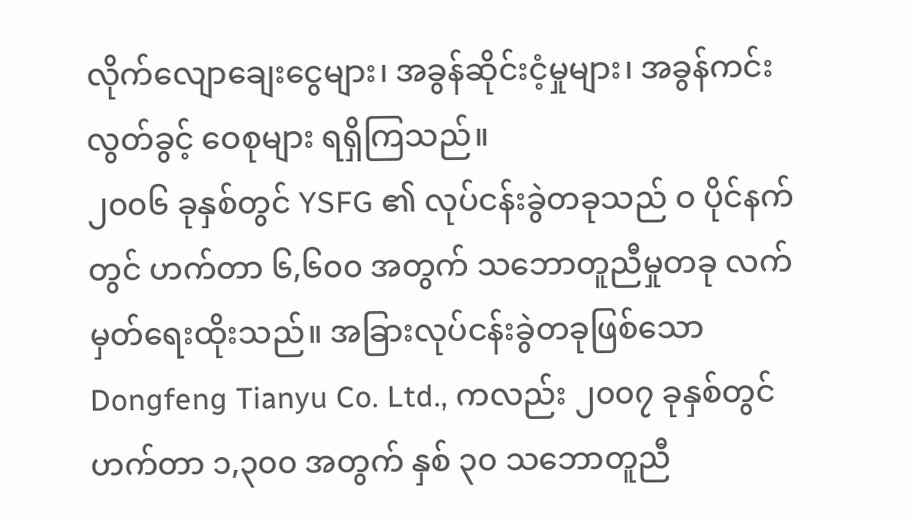လိုက်လျောချေးငွေများ၊ အခွန်ဆိုင်းငံ့မှုများ၊ အခွန်ကင်းလွတ်ခွင့် ဝေစုများ ရရှိကြသည်။
၂၀၀၆ ခုနှစ်တွင် YSFG ၏ လုပ်ငန်းခွဲတခုသည် ဝ ပိုင်နက်တွင် ဟက်တာ ၆,၆၀၀ အတွက် သဘောတူညီမှုတခု လက်မှတ်ရေးထိုးသည်။ အခြားလုပ်ငန်းခွဲတခုဖြစ်သော Dongfeng Tianyu Co. Ltd., ကလည်း ၂၀၀၇ ခုနှစ်တွင် ဟက်တာ ၁,၃၀၀ အတွက် နှစ် ၃၀ သဘောတူညီ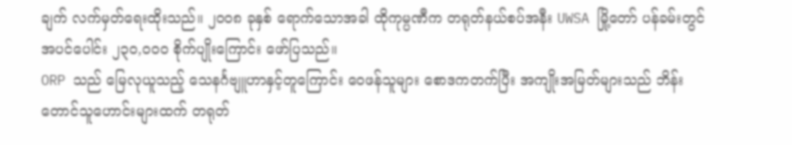ချက် လက်မှတ်ရေးထိုးသည်။ ၂၀၀၈ ခုနှစ် ရောက်သောအခါ ထိုကုမ္ပဏီက တရုတ်နယ်စပ်အနီး UWSA မြို့တော် ပန်ခမ်းတွင် အပင်ပေါင်း ၂၃၀,၀၀၀ စိုက်ပျိုးကြောင်း ဖော်ပြသည်။
ORP သည် မြေလုယူသည့် သေနင်္ဂဗျူဟာနှင့်တူကြောင်း ဝေဖန်သူများ စောဒကတက်ပြီး အကျိုးအမြတ်များသည် ဘိန်းတောင်သူဟောင်းများထက် တရုတ်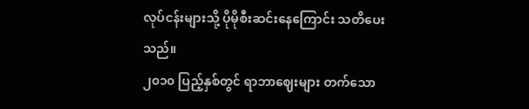လုပ်ငန်းများသို့ ပိုမိုစီးဆင်းနေကြောင်း သတိပေးသည်။
၂၀၁၀ ပြည့်နှစ်တွင် ရာဘာဈေးများ တက်သော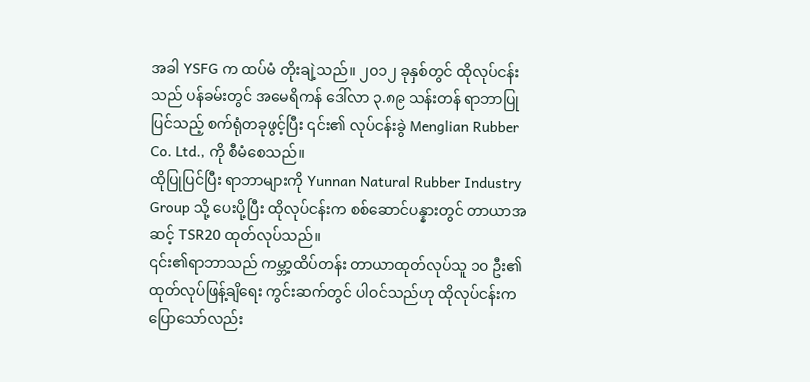အခါ YSFG က ထပ်မံ တိုးချဲ့သည်။ ၂၀၁၂ ခုနှစ်တွင် ထိုလုပ်ငန်းသည် ပန်ခမ်းတွင် အမေရိကန် ဒေါ်လာ ၃.၈၉ သန်းတန် ရာဘာပြုပြင်သည့် စက်ရုံတခုဖွင့်ပြီး ၎င်း၏ လုပ်ငန်းခွဲ Menglian Rubber Co. Ltd., ကို စီမံစေသည်။
ထိုပြုပြင်ပြီး ရာဘာများကို Yunnan Natural Rubber Industry Group သို့ ပေးပို့ပြီး ထိုလုပ်ငန်းက စစ်ဆောင်ပန္နားတွင် တာယာအဆင့် TSR20 ထုတ်လုပ်သည်။
၎င်း၏ရာဘာသည် ကမ္ဘာ့ထိပ်တန်း တာယာထုတ်လုပ်သူ ၁၀ ဦး၏ ထုတ်လုပ်ဖြန့်ချိရေး ကွင်းဆက်တွင် ပါဝင်သည်ဟု ထိုလုပ်ငန်းက ပြောသော်လည်း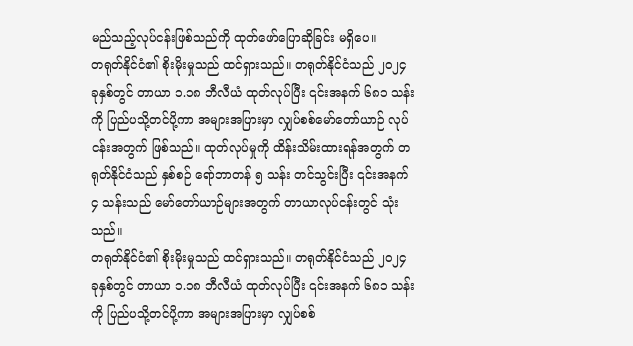မည်သည့်လုပ်ငန်းဖြစ်သည်ကို ထုတ်ဖော်ပြောဆိုခြင်း မရှိပေ။
တရုတ်နိုင်ငံ၏ စိုးမိုးမှုသည် ထင်ရှားသည်။ တရုတ်နိုင်ငံသည် ၂၀၂၄ ခုနှစ်တွင် တာယာ ၁.၁၈ ဘီလီယံ ထုတ်လုပ်ပြီး ၎င်းအနက် ၆၈၁ သန်းကို ပြည်ပသို့တင်ပို့ကာ အများအပြားမှာ လျှပ်စစ်မော်တော်ယာဉ် လုပ်ငန်းအတွက် ဖြစ်သည်။ ထုတ်လုပ်မှုကို ထိန်းသိမ်းထားရန်အတွက် တရုတ်နိုင်ငံသည် နှစ်စဉ် ရော်ဘာတန် ၅ သန်း တင်သွင်းပြီး ၎င်းအနက် ၄ သန်းသည် မော်တော်ယာဉ်များအတွက် တာယာလုပ်ငန်းတွင် သုံးသည်။
တရုတ်နိုင်ငံ၏ စိုးမိုးမှုသည် ထင်ရှားသည်။ တရုတ်နိုင်ငံသည် ၂၀၂၄ ခုနှစ်တွင် တာယာ ၁.၁၈ ဘီလီယံ ထုတ်လုပ်ပြီး ၎င်းအနက် ၆၈၁ သန်းကို ပြည်ပသို့တင်ပို့ကာ အများအပြားမှာ လျှပ်စစ်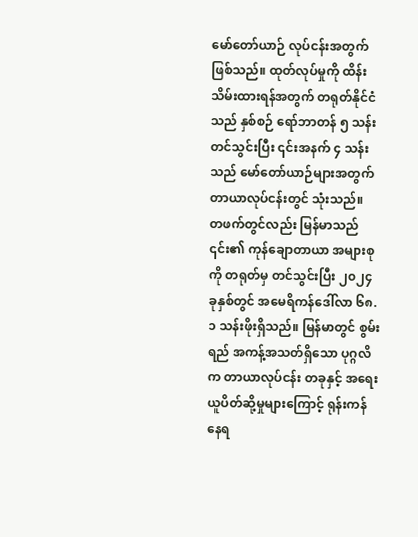မော်တော်ယာဉ် လုပ်ငန်းအတွက် ဖြစ်သည်။ ထုတ်လုပ်မှုကို ထိန်းသိမ်းထားရန်အတွက် တရုတ်နိုင်ငံသည် နှစ်စဉ် ရော်ဘာတန် ၅ သန်း တင်သွင်းပြီး ၎င်းအနက် ၄ သန်းသည် မော်တော်ယာဉ်များအတွက် တာယာလုပ်ငန်းတွင် သုံးသည်။
တဖက်တွင်လည်း မြန်မာသည် ၎င်း၏ ကုန်ချောတာယာ အများစုကို တရုတ်မှ တင်သွင်းပြီး ၂၀၂၄ ခုနှစ်တွင် အမေရိကန်ဒေါ်လာ ၆၈.၁ သန်းဖိုးရှိသည်။ မြန်မာတွင် စွမ်းရည် အကန့်အသတ်ရှိသော ပုဂ္ဂလိက တာယာလုပ်ငန်း တခုနှင့် အရေးယူပိတ်ဆို့မှုများကြောင့် ရုန်းကန်နေရ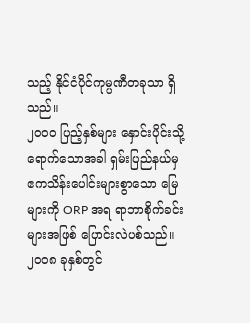သည့် နိုင်ငံပိုင်ကုမ္ပဏီတခုသာ ရှိသည်။
၂၀၀၀ ပြည့်နှစ်များ နှောင်းပိုင်းသို့ ရောက်သောအခါ ရှမ်းပြည်နယ်မှ ဧကသိန်းပေါင်းများစွာသော မြေများကို ORP အရ ရာဘာစိုက်ခင်းများအဖြစ် ပြောင်းလဲပစ်သည်။ ၂၀၀၈ ခုနှစ်တွင်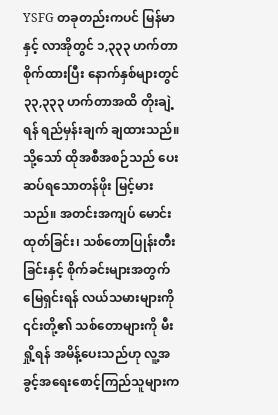YSFG တခုတည်းကပင် မြန်မာနှင့် လာအိုတွင် ၁,၃၃၃ ဟက်တာ စိုက်ထားပြီး နောက်နှစ်များတွင် ၃၃,၃၃၃ ဟက်တာအထိ တိုးချဲ့ရန် ရည်မှန်းချက် ချထားသည်။
သို့သော် ထိုအစီအစဉ်သည် ပေးဆပ်ရသောတန်ဖိုး မြင့်မားသည်။ အတင်းအကျပ် မောင်းထုတ်ခြင်း၊ သစ်တောပြုန်းတီးခြင်းနှင့် စိုက်ခင်းများအတွက် မြေရှင်းရန် လယ်သမားများကို ၎င်းတို့၏ သစ်တောများကို မီးရှို့ရန် အမိန့်ပေးသည်ဟု လူ့အခွင့်အရေးစောင့်ကြည်သူများက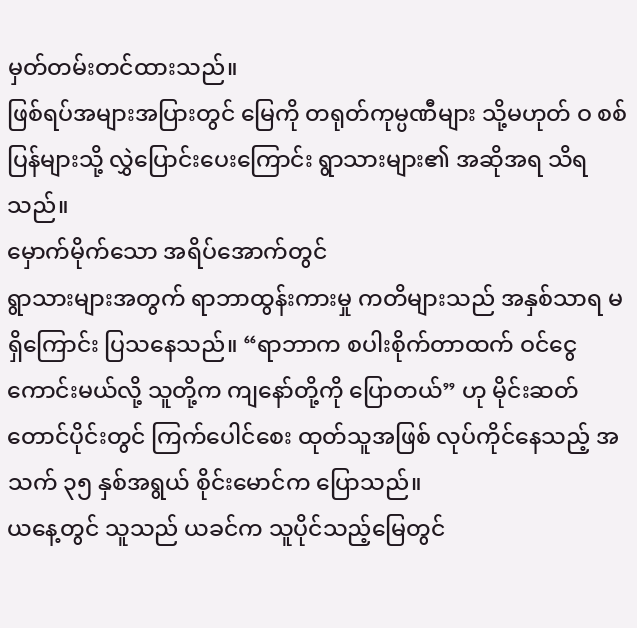မှတ်တမ်းတင်ထားသည်။
ဖြစ်ရပ်အများအပြားတွင် မြေကို တရုတ်ကုမ္ပဏီများ သို့မဟုတ် ဝ စစ်ပြန်များသို့ လွှဲပြောင်းပေးကြောင်း ရွာသားများ၏ အဆိုအရ သိရသည်။
မှောက်မိုက်သော အရိပ်အောက်တွင်
ရွာသားများအတွက် ရာဘာထွန်းကားမှု ကတိများသည် အနှစ်သာရ မရှိကြောင်း ပြသနေသည်။ “ရာဘာက စပါးစိုက်တာထက် ဝင်ငွေကောင်းမယ်လို့ သူတို့က ကျနော်တို့ကို ပြောတယ်” ဟု မိုင်းဆတ်တောင်ပိုင်းတွင် ကြက်ပေါင်စေး ထုတ်သူအဖြစ် လုပ်ကိုင်နေသည့် အသက် ၃၅ နှစ်အရွယ် စိုင်းမောင်က ပြောသည်။
ယနေ့တွင် သူသည် ယခင်က သူပိုင်သည့်မြေတွင်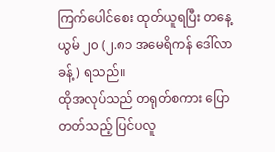ကြက်ပေါင်စေး ထုတ်ယူရပြီး တနေ့ယွမ် ၂၀ (၂.၈၁ အမေရိကန် ဒေါ်လာခန့်) ရသည်။
ထိုအလုပ်သည် တရုတ်စကား ပြောတတ်သည့် ပြင်ပလူ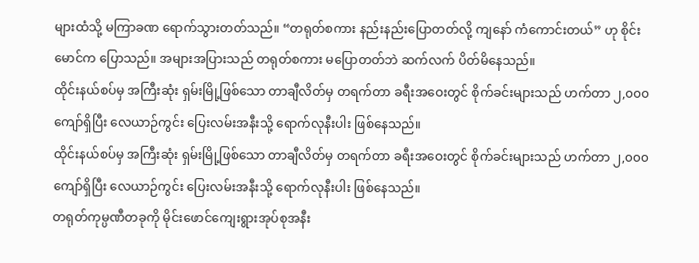များထံသို့ မကြာခဏ ရောက်သွားတတ်သည်။ “တရုတ်စကား နည်းနည်းပြောတတ်လို့ ကျနော် ကံကောင်းတယ်” ဟု စိုင်းမောင်က ပြောသည်။ အများအပြားသည် တရုတ်စကား မပြောတတ်ဘဲ ဆက်လက် ပိတ်မိနေသည်။
ထိုင်းနယ်စပ်မှ အကြီးဆုံး ရှမ်းမြို့ဖြစ်သော တာချီလိတ်မှ တရက်တာ ခရီးအဝေးတွင် စိုက်ခင်းများသည် ဟက်တာ ၂,၀၀၀ ကျော်ရှိပြီး လေယာဉ်ကွင်း ပြေးလမ်းအနီးသို့ ရောက်လုနီးပါး ဖြစ်နေသည်။
ထိုင်းနယ်စပ်မှ အကြီးဆုံး ရှမ်းမြို့ဖြစ်သော တာချီလိတ်မှ တရက်တာ ခရီးအဝေးတွင် စိုက်ခင်းများသည် ဟက်တာ ၂,၀၀၀ ကျော်ရှိပြီး လေယာဉ်ကွင်း ပြေးလမ်းအနီးသို့ ရောက်လုနီးပါး ဖြစ်နေသည်။
တရုတ်ကုမ္ပဏီတခုကို မိုင်းဖောင်ကျေးရွားအုပ်စုအနီး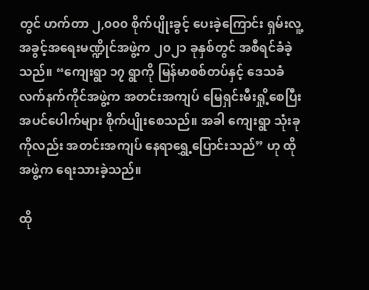တွင် ဟက်တာ ၂,၀၀၀ စိုက်ပျိုးခွင့် ပေးခဲ့ကြောင်း ရှမ်းလူ့အခွင့်အရေးမဏ္ဍိုင်အဖွဲ့က ၂၀၂၁ ခုနှစ်တွင် အစီရင်ခံခဲ့သည်။ “ကျေးရွာ ၁၇ ရွာကို မြန်မာစစ်တပ်နှင့် ဒေသခံလက်နက်ကိုင်အဖွဲ့က အတင်းအကျပ် မြေရှင်းမီးရှို့စေပြီး အပင်ပေါက်များ စိုက်ပျိုးစေသည်။ အခါ ကျေးရွာ သုံးခုကိုလည်း အတင်းအကျပ် နေရာရွှေ့ပြောင်းသည်” ဟု ထိုအဖွဲ့က ရေးသားခဲ့သည်။

ထို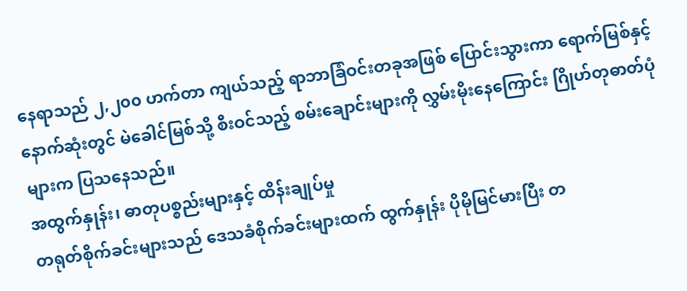နေရာသည် ၂,၂၀၀ ဟက်တာ ကျယ်သည့် ရာဘာခြံဝင်းတခုအဖြစ် ပြောင်းသွားကာ ရောက်မြစ်နှင့် နောက်ဆုံးတွင် မဲခေါင်မြစ်သို့ စီးဝင်သည့် စမ်းချောင်းများကို လွှမ်းမိုးနေကြောင်း ဂြိုဟ်တုဓာတ်ပုံများက ပြသနေသည်။
အထွက်နှုန်း၊ ဓာတုပစ္စည်းများနှင့် ထိန်းချုပ်မှု
တရုတ်စိုက်ခင်းများသည် ဒေသခံစိုက်ခင်းများထက် ထွက်နှုန်း ပိုမိုမြင်မားပြီး တ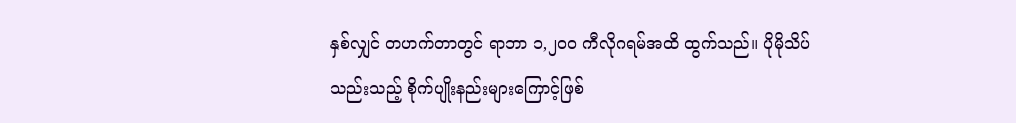နှစ်လျှင် တဟက်တာတွင် ရာဘာ ၁,၂၀၀ ကီလိုဂရမ်အထိ ထွက်သည်။ ပိုမိုသိပ်သည်းသည့် စိုက်ပျိုးနည်းများကြောင့်ဖြစ်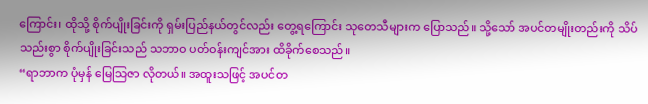ကြောင်း၊ ထိုသို့ စိုက်ပျိုးခြင်းကို ရှမ်းပြည်နယ်တွင်လည်း တွေ့ရကြောင်း သုတေသီများက ပြောသည်။ သို့သော် အပင်တမျိုးတည်းကို သိပ်သည်းစွာ စိုက်ပျိုးခြင်းသည် သဘာဝ ပတ်ဝန်းကျင်အား ထိခိုက်စေသည်။
“ရာဘာက ပုံမှန် မြေသြဇာ လိုတယ်။ အထူးသဖြင့် အပင်တ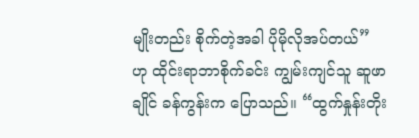မျိုးတည်း စိုက်တဲ့အခါ ပိုမိုလိုအပ်တယ်” ဟု ထိုင်းရာဘာစိုက်ခင်း ကျွမ်းကျင်သူ ဆူဖာချိုင် ခန်ကွန်းက ပြောသည်။ “ထွက်နှုန်းတိုး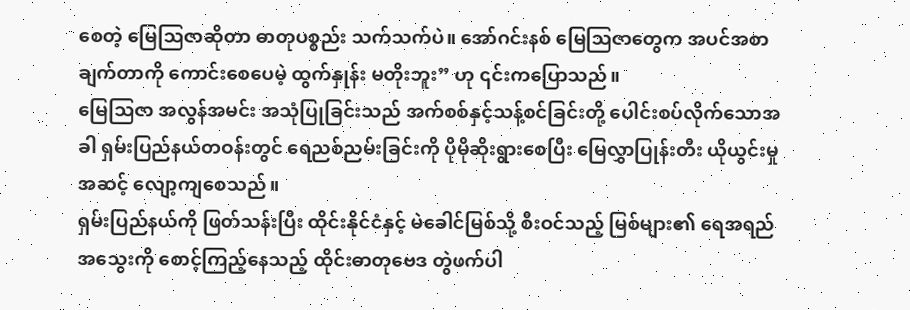စေတဲ့ မြေသြဇာဆိုတာ ဓာတုပစ္စည်း သက်သက်ပဲ။ အော်ဂင်းနစ် မြေသြဇာတွေက အပင်အစာချက်တာကို ကောင်းစေပေမဲ့ ထွက်နှုန်း မတိုးဘူး” ဟု ၎င်းကပြောသည်။
မြေသြဇာ အလွန်အမင်း အသုံပြုခြင်းသည် အက်စစ်နှင့်သန့်စင်ခြင်းတို့ ပေါင်းစပ်လိုက်သောအခါ ရှမ်းပြည်နယ်တဝန်းတွင် ရေညစ်ညမ်းခြင်းကို ပိုမိုဆိုးရွားစေပြီး မြေလွှာပြုန်းတီး ယိုယွင်းမှုအဆင့် လျော့ကျစေသည်။
ရှမ်းပြည်နယ်ကို ဖြတ်သန်းပြီး ထိုင်းနိုင်ငံနှင့် မဲခေါင်မြစ်သို့ စီးဝင်သည့် မြစ်များ၏ ရေအရည်အသွေးကို စောင့်ကြည့်နေသည့် ထိုင်းဓာတုဗေဒ တွဲဖက်ပါ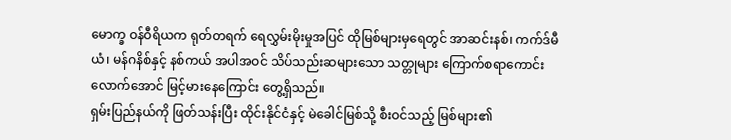မောက္ခ ဝန်ဝီရိယက ရုတ်တရက် ရေလွှမ်းမိုးမှုအပြင် ထိုမြစ်များမှရေတွင် အာဆင်းနစ်၊ ကက်ဒ်မီယံ၊ မန်ဂနိစ်နှင့် နစ်ကယ် အပါအဝင် သိပ်သည်းဆများသော သတ္တုများ ကြောက်စရာကောင်းလောက်အောင် မြင့်မားနေကြောင်း တွေ့ရှိသည်။
ရှမ်းပြည်နယ်ကို ဖြတ်သန်းပြီး ထိုင်းနိုင်ငံနှင့် မဲခေါင်မြစ်သို့ စီးဝင်သည့် မြစ်များ၏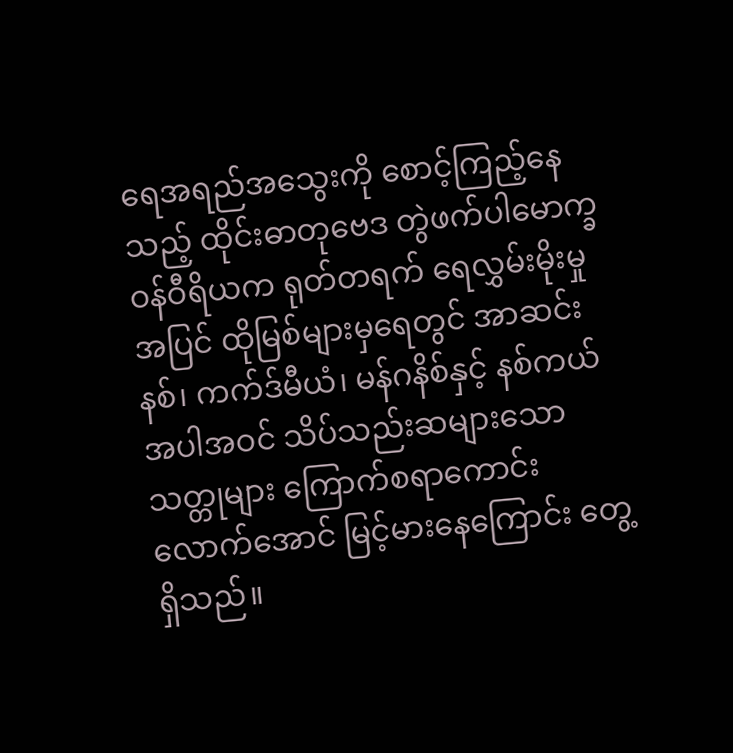ရေအရည်အသွေးကို စောင့်ကြည့်နေသည့် ထိုင်းဓာတုဗေဒ တွဲဖက်ပါမောက္ခ ဝန်ဝီရိယက ရုတ်တရက် ရေလွှမ်းမိုးမှုအပြင် ထိုမြစ်များမှရေတွင် အာဆင်းနစ်၊ ကက်ဒ်မီယံ၊ မန်ဂနိစ်နှင့် နစ်ကယ် အပါအဝင် သိပ်သည်းဆများသော သတ္တုများ ကြောက်စရာကောင်းလောက်အောင် မြင့်မားနေကြောင်း တွေ့ရှိသည်။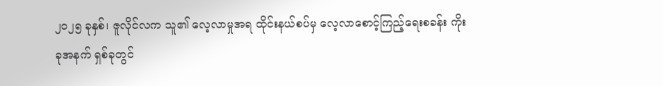၂၀၂၅ ခုနှစ်၊ ဇူလိုင်လက သူ၏ လေ့လာမှုအရ ထိုင်းနယ်စပ်မှ လေ့လာစောင့်ကြည့်ရေးစခန်း ကိုးခုအနက် ရှစ်ခုတွင်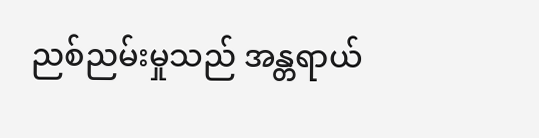ညစ်ညမ်းမှုသည် အန္တရာယ်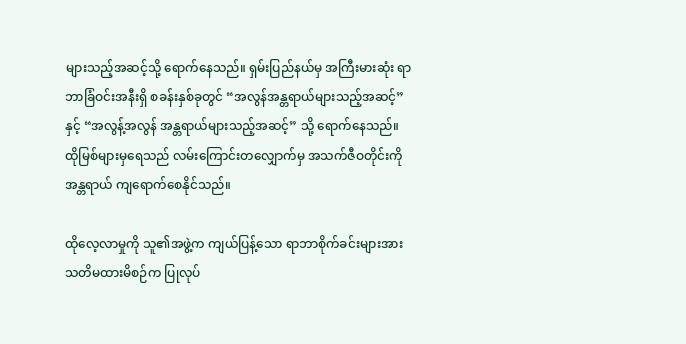များသည့်အဆင့်သို့ ရောက်နေသည်။ ရှမ်းပြည်နယ်မှ အကြီးမားဆုံး ရာဘာခြံဝင်းအနီးရှိ စခန်းနှစ်ခုတွင် “အလွန်အန္တရာယ်များသည့်အဆင့်” နှင့် “အလွန့်အလွန် အန္တရာယ်များသည့်အဆင့်” သို့ ရောက်နေသည်။ ထိုမြစ်များမှရေသည် လမ်းကြောင်းတလျှောက်မှ အသက်ဇီဝတိုင်းကို အန္တရာယ် ကျရောက်စေနိုင်သည်။

ထိုလေ့လာမှုကို သူ၏အဖွဲ့က ကျယ်ပြန့်သော ရာဘာစိုက်ခင်းများအား သတိမထားမိစဉ်က ပြုလုပ်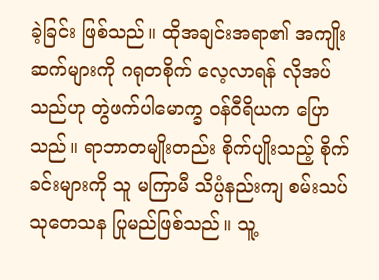ခဲ့ခြင်း ဖြစ်သည်။ ထိုအချင်းအရာ၏ အကျိုးဆက်များကို ဂရုတစိုက် လေ့လာရန် လိုအပ်သည်ဟု တွဲဖက်ပါမောက္ခ ဝန်ဝီရိယက ပြောသည်။ ရာဘာတမျိုးတည်း စိုက်ပျိုးသည့် စိုက်ခင်းများကို သူ မကြာမီ သိပ္ပံနည်းကျ စမ်းသပ်သုတေသန ပြုမည်ဖြစ်သည်။ သူ့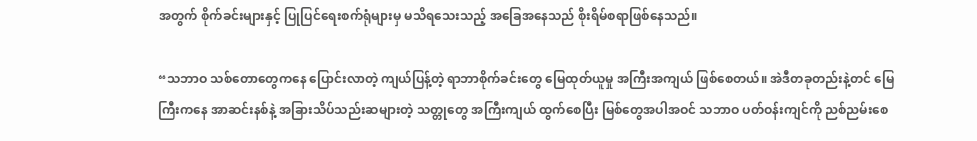အတွက် စိုက်ခင်းများနှင့် ပြုပြင်ရေးစက်ရုံများမှ မသိရသေးသည့် အခြေအနေသည် စိုးရိမ်စရာဖြစ်နေသည်။

“သဘာဝ သစ်တောတွေကနေ ပြောင်းလာတဲ့ ကျယ်ပြန့်တဲ့ ရာဘာစိုက်ခင်းတွေ မြေထုတ်ယူမှု အကြီးအကျယ် ဖြစ်စေတယ်။ အဲဒီတခုတည်းနဲ့တင် မြေကြီးကနေ အာဆင်းနစ်နဲ့ အခြားသိပ်သည်းဆများတဲ့ သတ္တုတွေ အကြီးကျယ် ထွက်စေပြီး မြစ်တွေအပါအဝင် သဘာဝ ပတ်ဝန်းကျင်ကို ညစ်ညမ်းစေ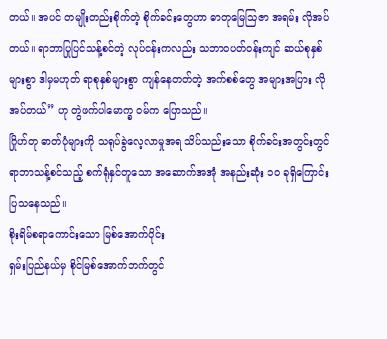တယ်။ အပင် တမျိုးတည်းစိုက်တဲ့ စိုက်ခင်းတွေဟာ ဓာတုမြေသြဇာ အရမ်း လိုအပ်တယ်။ ရာဘာပြုပြင်သန့်စင်တဲ့ လုပ်ငန်းကလည်း သဘာဝပတ်ဝန်းကျင် ဆယ်စုနှစ်များစွာ ဒါမှမဟုတ် ရာစုနှစ်များစွာ ကျန်နေတတ်တဲ့ အက်စစ်တွေ အများအပြား လိုအပ်တယ်” ဟု တွဲဖက်ပါမောက္ခ ဝမ်က ပြောသည်။
ဂြိုဟ်တု ဓာတ်ပုံများကို သရုပ်ခွဲလေ့လာမှုအရ သိပ်သည်းသော စိုက်ခင်းအတွင်းတွင် ရာဘာသန့်စင်သည့် စက်ရုံနှင်တူသော အဆောက်အအုံ အနည်းဆုံး ၁၀ ခုရှိကြောင်း ပြသနေသည်။
စိုးရိမ်စရာကောင်းသော မြစ်အောက်ပိုင်း
ရှမ်းပြည်နယ်မှ စိုင်မြစ်အောက်ဘက်တွင်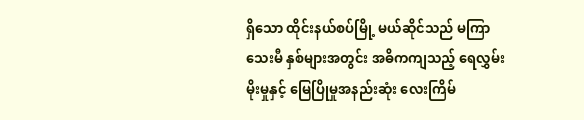ရှိသော ထိုင်းနယ်စပ်မြို့ မယ်ဆိုင်သည် မကြာသေးမီ နှစ်များအတွင်း အဓိကကျသည့် ရေလွှမ်းမိုးမှုနှင့် မြေပြိုမှုအနည်းဆုံး လေးကြိမ်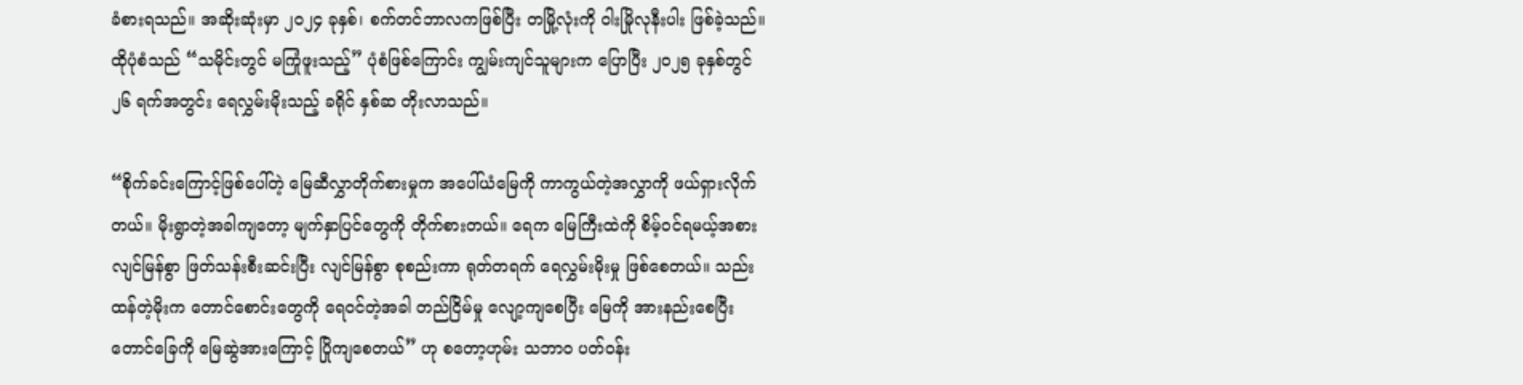ခံစားရသည်။ အဆိုးဆုံးမှာ ၂၀၂၄ ခုနှစ်၊ စက်တင်ဘာလကဖြစ်ပြီး တမြို့လုံးကို ဝါးမြိုလုနီးပါး ဖြစ်ခဲ့သည်။ ထိုပုံစံသည် “သမိုင်းတွင် မကြုံဖူးသည့်” ပုံစံဖြစ်ကြောင်း ကျွမ်းကျင်သူများက ပြောပြီး ၂၀၂၅ ခုနှစ်တွင် ၂၆ ရက်အတွင်း ရေလွှမ်းမိုးသည့် ခရိုင် နှစ်ဆ တိုးလာသည်။

“စိုက်ခင်းကြောင့်ဖြစ်ပေါ်တဲ့ မြေဆီလွှာတိုက်စားမှုက အပေါ်ယံမြေကို ကာကွယ်တဲ့အလွှာကို ဖယ်ရှားလိုက်တယ်။ မိုးရွာတဲ့အခါကျတော့ မျက်နှာပြင်တွေကို တိုက်စားတယ်။ ရေက မြေကြီးထဲကို စိမ့်ဝင်ရမယ့်အစား လျင်မြန်စွာ ဖြတ်သန်းစီးဆင်းပြီး လျင်မြန်စွာ စုစည်းကာ ရုတ်တရက် ရေလွှမ်းမိုးမှု ဖြစ်စေတယ်။ သည်းထန်တဲ့မိုးက တောင်စောင်းတွေကို ရေဝင်တဲ့အခါ တည်ငြိမ်မှု လျော့ကျစေပြီး မြေကို အားနည်းစေပြီး တောင်ခြေကို မြေဆွဲအားကြောင့် ပြိုကျစေတယ်” ဟု စတော့ဟုမ်း သဘာဝ ပတ်ဝန်း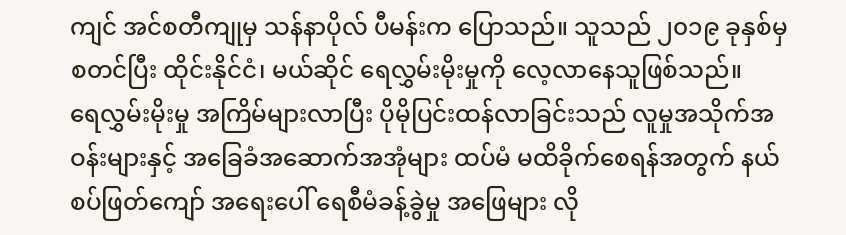ကျင် အင်စတီကျုမှ သန်နာပိုလ် ပီမန်းက ပြောသည်။ သူသည် ၂၀၁၉ ခုနှစ်မှ စတင်ပြီး ထိုင်းနိုင်ငံ၊ မယ်ဆိုင် ရေလွှမ်းမိုးမှုကို လေ့လာနေသူဖြစ်သည်။
ရေလွှမ်းမိုးမှု အကြိမ်များလာပြီး ပိုမိုပြင်းထန်လာခြင်းသည် လူမှုအသိုက်အဝန်းများနှင့် အခြေခံအဆောက်အအုံများ ထပ်မံ မထိခိုက်စေရန်အတွက် နယ်စပ်ဖြတ်ကျော် အရေးပေါ် ရေစီမံခန့်ခွဲမှု အဖြေများ လို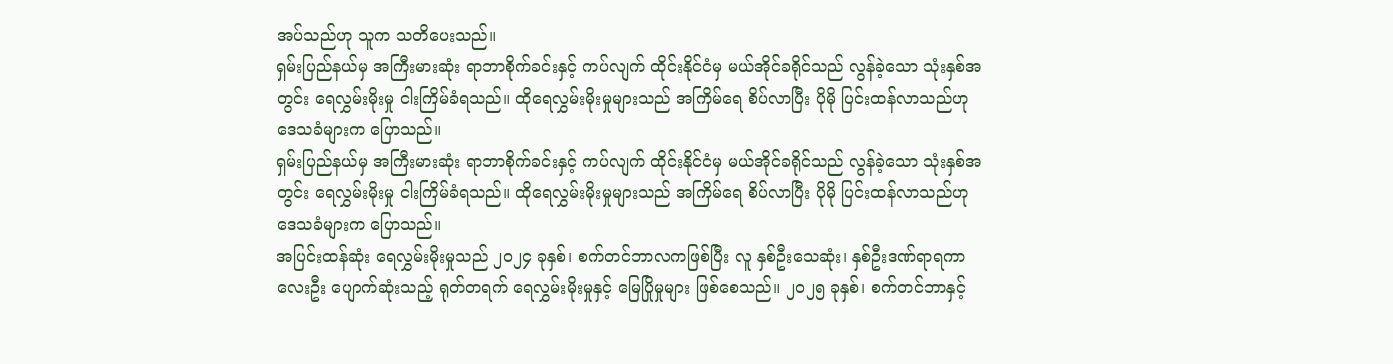အပ်သည်ဟု သူက သတိပေးသည်။
ရှမ်းပြည်နယ်မှ အကြီးမားဆုံး ရာဘာစိုက်ခင်းနှင့် ကပ်လျက် ထိုင်းနိုင်ငံမှ မယ်အိုင်ခရိုင်သည် လွန်ခဲ့သော သုံးနှစ်အတွင်း ရေလွှမ်းမိုးမှု ငါးကြိမ်ခံရသည်။ ထိုရေလွှမ်းမိုးမှုများသည် အကြိမ်ရေ စိပ်လာပြီး ပိုမို ပြင်းထန်လာသည်ဟု ဒေသခံများက ပြောသည်။
ရှမ်းပြည်နယ်မှ အကြီးမားဆုံး ရာဘာစိုက်ခင်းနှင့် ကပ်လျက် ထိုင်းနိုင်ငံမှ မယ်အိုင်ခရိုင်သည် လွန်ခဲ့သော သုံးနှစ်အတွင်း ရေလွှမ်းမိုးမှု ငါးကြိမ်ခံရသည်။ ထိုရေလွှမ်းမိုးမှုများသည် အကြိမ်ရေ စိပ်လာပြီး ပိုမို ပြင်းထန်လာသည်ဟု ဒေသခံများက ပြောသည်။
အပြင်းထန်ဆုံး ရေလွှမ်းမိုးမှုသည် ၂၀၂၄ ခုနှစ်၊ စက်တင်ဘာလကဖြစ်ပြီး လူ နှစ်ဦးသေဆုံး၊ နှစ်ဦးဒဏ်ရာရကာ လေးဦး ပျောက်ဆုံးသည့် ရုတ်တရက် ရေလွှမ်းမိုးမှုနှင့် မြေပြိုမှုများ ဖြစ်စေသည်။ ၂၀၂၅ ခုနှစ်၊ စက်တင်ဘာနှင့်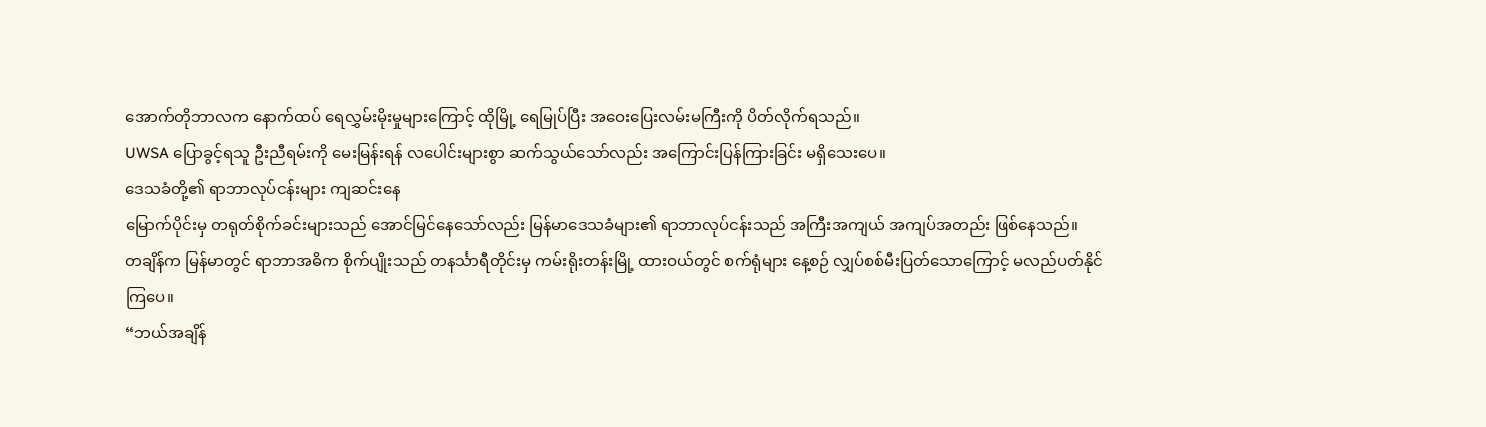အောက်တိုဘာလက နောက်ထပ် ရေလွှမ်းမိုးမှုများကြောင့် ထိုမြို့ ရေမြုပ်ပြီး အဝေးပြေးလမ်းမကြီးကို ပိတ်လိုက်ရသည်။
UWSA ပြောခွင့်ရသူ ဦးညီရမ်းကို မေးမြန်းရန် လပေါင်းများစွာ ဆက်သွယ်သော်လည်း အကြောင်းပြန်ကြားခြင်း မရှိသေးပေ။
ဒေသခံတို့၏ ရာဘာလုပ်ငန်းများ ကျဆင်းနေ
မြောက်ပိုင်းမှ တရုတ်စိုက်ခင်းများသည် အောင်မြင်နေသော်လည်း မြန်မာဒေသခံများ၏ ရာဘာလုပ်ငန်းသည် အကြီးအကျယ် အကျပ်အတည်း ဖြစ်နေသည်။
တချိန်က မြန်မာတွင် ရာဘာအဓိက စိုက်ပျိုးသည် တနင်္သာရီတိုင်းမှ ကမ်းရိုးတန်းမြို့ ထားဝယ်တွင် စက်ရုံများ နေ့စဉ် လျှပ်စစ်မီးပြတ်သောကြောင့် မလည်ပတ်နိုင်ကြပေ။
“ဘယ်အချိန်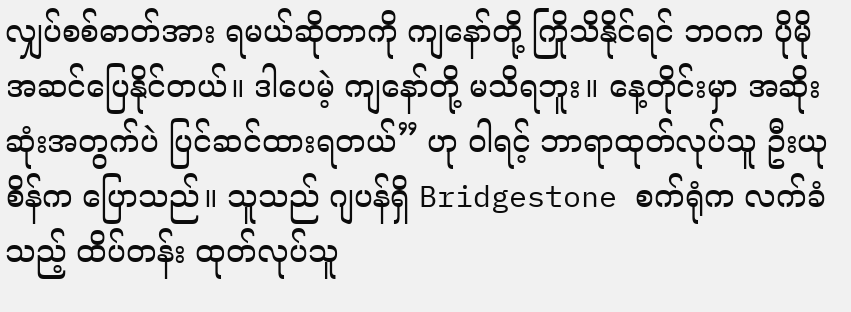လျှပ်စစ်ဓာတ်အား ရမယ်ဆိုတာကို ကျနော်တို့ ကြိုသိနိုင်ရင် ဘဝက ပိုမိုအဆင်ပြေနိုင်တယ်။ ဒါပေမဲ့ ကျနော်တို့ မသိရဘူး။ နေ့တိုင်းမှာ အဆိုးဆုံးအတွက်ပဲ ပြင်ဆင်ထားရတယ်” ဟု ဝါရင့် ဘာရာထုတ်လုပ်သူ ဦးယုစိန်က ပြောသည်။ သူသည် ဂျပန်ရှိ Bridgestone စက်ရုံက လက်ခံသည့် ထိပ်တန်း ထုတ်လုပ်သူ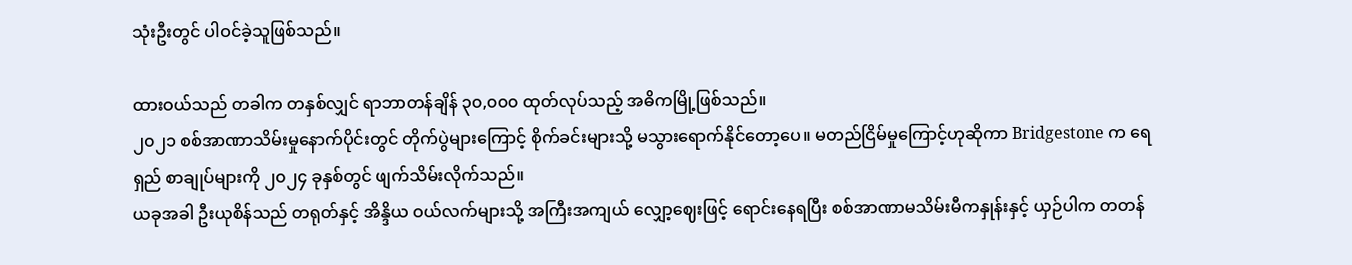သုံးဦးတွင် ပါဝင်ခဲ့သူဖြစ်သည်။

ထားဝယ်သည် တခါက တနှစ်လျှင် ရာဘာတန်ချိန် ၃၀,၀၀၀ ထုတ်လုပ်သည့် အဓိကမြို့ဖြစ်သည်။
၂၀၂၁ စစ်အာဏာသိမ်းမှုနောက်ပိုင်းတွင် တိုက်ပွဲများကြောင့် စိုက်ခင်းများသို့ မသွားရောက်နိုင်တော့ပေ။ မတည်ငြိမ်မှုကြောင့်ဟုဆိုကာ Bridgestone က ရေရှည် စာချုပ်များကို ၂၀၂၄ ခုနှစ်တွင် ဖျက်သိမ်းလိုက်သည်။
ယခုအခါ ဦးယုစိန်သည် တရုတ်နှင့် အိန္ဒိယ ဝယ်လက်များသို့ အကြီးအကျယ် လျှော့ဈေးဖြင့် ရောင်းနေရပြီး စစ်အာဏာမသိမ်းမီကနှုန်းနှင့် ယှဉ်ပါက တတန်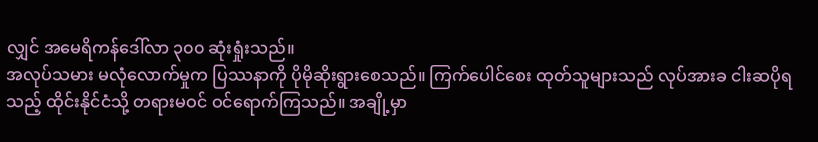လျှင် အမေရိကန်ဒေါ်လာ ၃၀၀ ဆုံးရှုံးသည်။
အလုပ်သမား မလုံလောက်မှုက ပြဿနာကို ပိုမိုဆိုးရွားစေသည်။ ကြက်ပေါင်စေး ထုတ်သူများသည် လုပ်အားခ ငါးဆပိုရသည့် ထိုင်းနိုင်ငံသို့ တရားမဝင် ဝင်ရောက်ကြသည်။ အချို့မှာ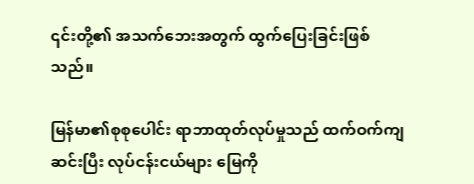၎င်းတို့၏ အသက်ဘေးအတွက် ထွက်ပြေးခြင်းဖြစ်သည်။

မြန်မာ၏စုစုပေါင်း ရာဘာထုတ်လုပ်မှုသည် ထက်ဝက်ကျဆင်းပြီး လုပ်ငန်းငယ်များ မြေကို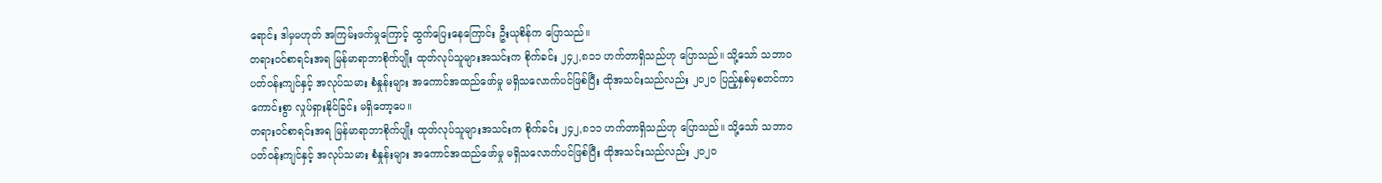ရောင်း ဒါမှမဟုတ် အကြမ်းဖက်မှုကြောင့် ထွက်ပြေးနေကြောင်း ဦးယုစိန်က ပြောသည်။
တရားဝင်စာရင်းအရ မြန်မာရာဘာစိုက်ပျိုး ထုတ်လုပ်သူများအသင်းက စိုက်ခင်း ၂၄၂,၈၁၁ ဟက်တာရှိသည်ဟု ပြောသည်။ သို့သော် သဘာဝပတ်ဝန်းကျင်နှင့် အလုပ်သမား စံနှုန်းများ အကောင်အထည်ဖော်မှု မရှိသလောက်ပင်ဖြစ်ပြီး ထိုအသင်းသည်လည်း ၂၀၂၀ ပြည့်နှစ်မှစတင်ကာ ကောင်းစွာ လှုပ်ရှားနိုင်ခြင်း မရှိတော့ပေ။
တရားဝင်စာရင်းအရ မြန်မာရာဘာစိုက်ပျိုး ထုတ်လုပ်သူများအသင်းက စိုက်ခင်း ၂၄၂,၈၁၁ ဟက်တာရှိသည်ဟု ပြောသည်။ သို့သော် သဘာဝပတ်ဝန်းကျင်နှင့် အလုပ်သမား စံနှုန်းများ အကောင်အထည်ဖော်မှု မရှိသလောက်ပင်ဖြစ်ပြီး ထိုအသင်းသည်လည်း ၂၀၂၀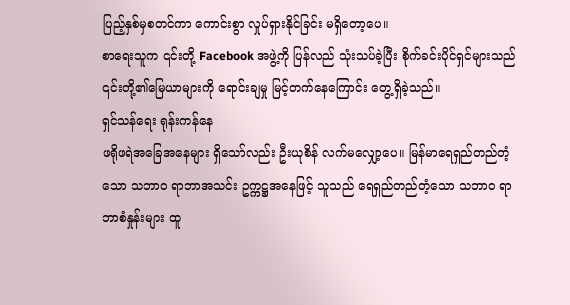ပြည့်နှစ်မှစတင်ကာ ကောင်းစွာ လှုပ်ရှားနိုင်ခြင်း မရှိတော့ပေ။
စာရေးသူက ၎င်းတို့ Facebook အဖွဲ့ကို ပြန်လည် သုံးသပ်ခဲ့ပြီး စိုက်ခင်းပိုင်ရှင်များသည် ၎င်းတို့၏မြေယာများကို ရောင်းချမှု မြင့်တက်နေကြောင်း တွေ့ရှိခဲ့သည်။
ရှင်သန်ရေး ရုန်းကန်နေ
ဖရိုဖရဲအခြေအနေများ ရှိသော်လည်း ဦးယုစိန် လက်မလျှော့ပေ။ မြန်မာရေရှည်တည်တံ့သော သဘာဝ ရာဘာအသင်း ဥက္ကဋ္ဌအနေဖြင့် သူသည် ရေရှည်တည်တံ့သော သဘာဝ ရာဘာစံနှုန်းများ ထူ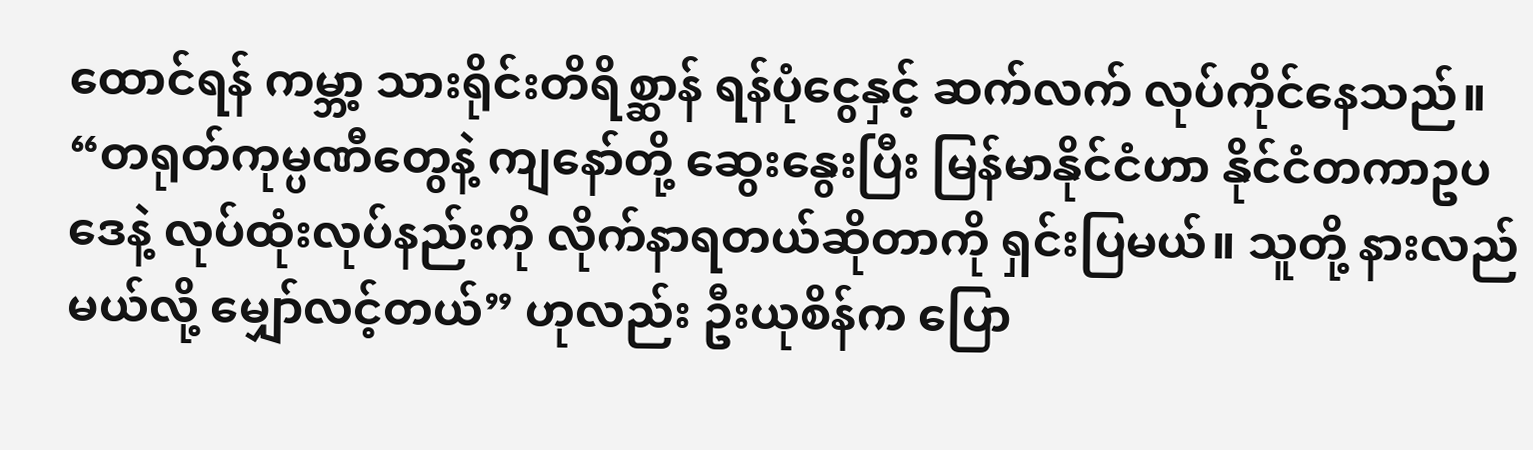ထောင်ရန် ကမ္ဘာ့ သားရိုင်းတိရိစ္ဆာန် ရန်ပုံငွေနှင့် ဆက်လက် လုပ်ကိုင်နေသည်။
“တရုတ်ကုမ္ပဏီတွေနဲ့ ကျနော်တို့ ဆွေးနွေးပြီး မြန်မာနိုင်ငံဟာ နိုင်ငံတကာဥပဒေနဲ့ လုပ်ထုံးလုပ်နည်းကို လိုက်နာရတယ်ဆိုတာကို ရှင်းပြမယ်။ သူတို့ နားလည်မယ်လို့ မျှော်လင့်တယ်” ဟုလည်း ဦးယုစိန်က ပြော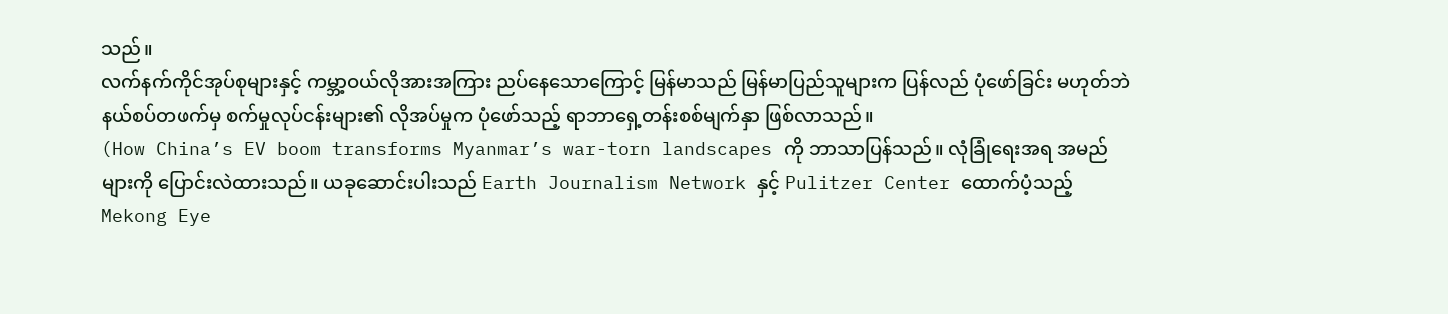သည်။
လက်နက်ကိုင်အုပ်စုများနှင့် ကမ္ဘာ့ဝယ်လိုအားအကြား ညပ်နေသောကြောင့် မြန်မာသည် မြန်မာပြည်သူများက ပြန်လည် ပုံဖော်ခြင်း မဟုတ်ဘဲ နယ်စပ်တဖက်မှ စက်မှုလုပ်ငန်းများ၏ လိုအပ်မှုက ပုံဖော်သည့် ရာဘာရှေ့တန်းစစ်မျက်နှာ ဖြစ်လာသည်။
(How China’s EV boom transforms Myanmar’s war-torn landscapes ကို ဘာသာပြန်သည်။ လုံခြုံရေးအရ အမည်များကို ပြောင်းလဲထားသည်။ ယခုဆောင်းပါးသည် Earth Journalism Network နှင့် Pulitzer Center ထောက်ပံ့သည့် Mekong Eye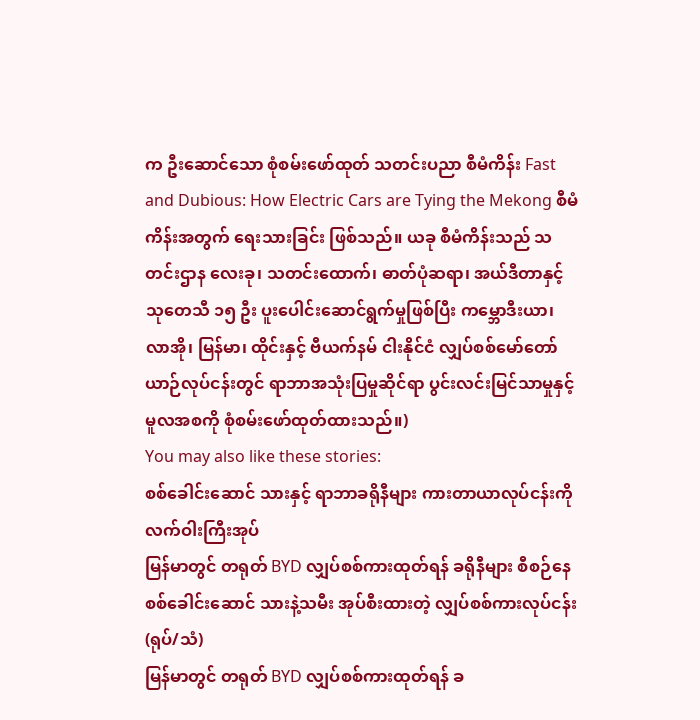က ဦးဆောင်သော စုံစမ်းဖော်ထုတ် သတင်းပညာ စီမံကိန်း Fast and Dubious: How Electric Cars are Tying the Mekong စီမံကိန်းအတွက် ရေးသားခြင်း ဖြစ်သည်။ ယခု စီမံကိန်းသည် သတင်းဌာန လေးခု၊ သတင်းထောက်၊ ဓာတ်ပုံဆရာ၊ အယ်ဒီတာနှင့် သုတေသီ ၁၅ ဦး ပူးပေါင်းဆောင်ရွက်မှုဖြစ်ပြီး ကမ္ဘောဒီးယာ၊ လာအို၊ မြန်မာ၊ ထိုင်းနှင့် ဗီယက်နမ် ငါးနိုင်ငံ လျှပ်စစ်မော်တော်ယာဉ်လုပ်ငန်းတွင် ရာဘာအသုံးပြမှုဆိုင်ရာ ပွင်းလင်းမြင်သာမှုနှင့် မူလအစကို စုံစမ်းဖော်ထုတ်ထားသည်။)
You may also like these stories:
စစ်ခေါင်းဆောင် သားနှင့် ရာဘာခရိုနီများ ကားတာယာလုပ်ငန်းကို လက်ဝါးကြီးအုပ်
မြန်မာတွင် တရုတ် BYD လျှပ်စစ်ကားထုတ်ရန် ခရိုနီများ စီစဉ်နေ
စစ်ခေါင်းဆောင် သားနဲ့သမီး အုပ်စီးထားတဲ့ လျှပ်စစ်ကားလုပ်ငန်း (ရုပ်/သံ)
မြန်မာတွင် တရုတ် BYD လျှပ်စစ်ကားထုတ်ရန် ခ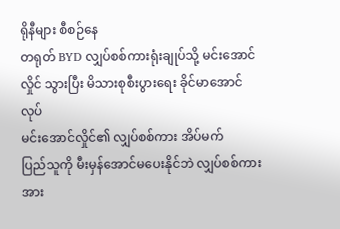ရိုနီများ စီစဉ်နေ
တရုတ် BYD လျှပ်စစ်ကားရုံးချုပ်သို့ မင်းအောင်လှိုင် သွားပြီး မိသားစုစီးပွားရေး ခိုင်မာအောင် လုပ်
မင်းအောင်လှိုင်၏ လျှပ်စစ်ကား အိပ်မက်
ပြည်သူကို မီးမှန်အောင်မပေးနိုင်ဘဲ လျှပ်စစ်ကားအား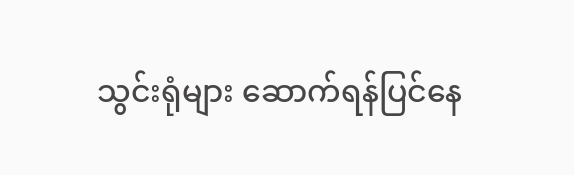သွင်းရုံများ ဆောက်ရန်ပြင်နေ